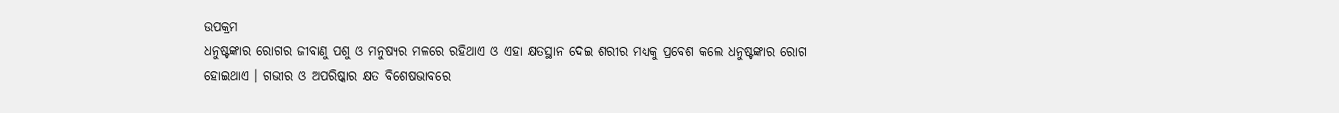ଉପକ୍ରମ
ଧନୁଷ୍ଟଙ୍କାର ରୋଗର ଜୀବାଣୁ ପଶୁ ଓ ମନୁଷ୍ୟର ମଳରେ ରହିଥାଏ ଓ ଏହା କ୍ଷତସ୍ଥାନ ଦେଇ ଶରୀର ମଧ୍ୟକୁ ପ୍ରବେଶ କଲେ ଧନୁଷ୍ଟଙ୍କାର ରୋଗ ହୋଇଥାଏ । ଗଭୀର ଓ ଅପରିଷ୍କାର କ୍ଷତ ବିଶେଷଭାବରେ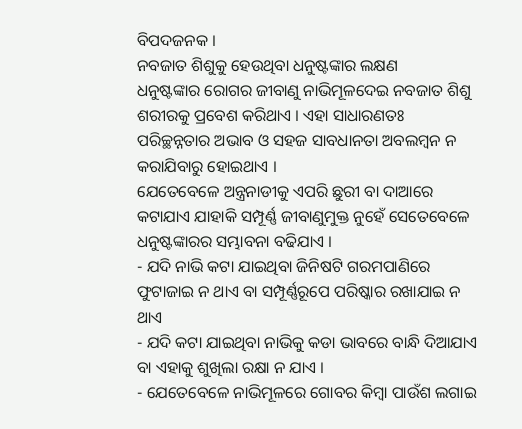ବିପଦଜନକ ।
ନବଜାତ ଶିଶୁକୁ ହେଉଥିବା ଧନୁଷ୍ଟଙ୍କାର ଲକ୍ଷଣ
ଧନୁଷ୍ଟଙ୍କାର ରୋଗର ଜୀବାଣୁ ନାଭିମୂଳଦେଇ ନବଜାତ ଶିଶୁ ଶରୀରକୁ ପ୍ରବେଶ କରିଥାଏ । ଏହା ସାଧାରଣତଃ ପରିଚ୍ଛନ୍ନତାର ଅଭାବ ଓ ସହଜ ସାବଧାନତା ଅବଲମ୍ବନ ନ କରାଯିବାରୁ ହୋଇଥାଏ ।
ଯେତେବେଳେ ଅନ୍ତ୍ରନାଡୀକୁ ଏପରି ଛୁରୀ ବା ଦାଆରେ କଟାଯାଏ ଯାହାକି ସମ୍ପୂର୍ଣ୍ଣ ଜୀବାଣୁମୁକ୍ତ ନୁହେଁ ସେତେବେଳେ ଧନୁଷ୍ଟଙ୍କାରର ସମ୍ଭାବନା ବଢିଯାଏ ।
- ଯଦି ନାଭି କଟା ଯାଇଥିବା ଜିନିଷଟି ଗରମପାଣିରେ ଫୁଟାଜାଇ ନ ଥାଏ ବା ସମ୍ପୂର୍ଣ୍ଣରୂପେ ପରିଷ୍କାର ରଖାଯାଇ ନ ଥାଏ
- ଯଦି କଟା ଯାଇଥିବା ନାଭିକୁ କଡା ଭାବରେ ବାନ୍ଧି ଦିଆଯାଏ ବା ଏହାକୁ ଶୁଖିଲା ରକ୍ଷା ନ ଯାଏ ।
- ଯେତେବେଳେ ନାଭିମୂଳରେ ଗୋବର କିମ୍ବା ପାଉଁଶ ଲଗାଇ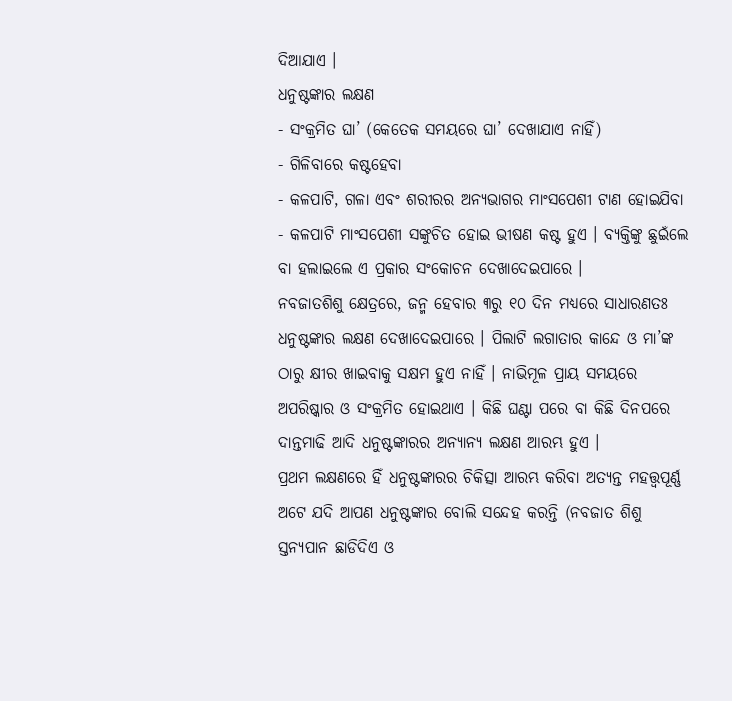ଦିଆଯାଏ ।
ଧନୁଷ୍ଟଙ୍କାର ଲକ୍ଷଣ
- ସଂକ୍ରମିତ ଘା’ (କେତେକ ସମୟରେ ଘା’ ଦେଖାଯାଏ ନାହିଁ)
- ଗିଳିବାରେ କଷ୍ଟହେବା
- କଳପାଟି, ଗଳା ଏବଂ ଶରୀରର ଅନ୍ୟଭାଗର ମାଂସପେଶୀ ଟାଣ ହୋଇଯିବା
- କଳପାଟି ମାଂସପେଶୀ ସଙ୍କୁଚିତ ହୋଇ ଭୀଷଣ କଷ୍ଟ ହୁଏ । ବ୍ୟକ୍ତିଙ୍କୁ ଛୁଇଁଲେ ବା ହଲାଇଲେ ଏ ପ୍ରକାର ସଂକୋଚନ ଦେଖାଦେଇପାରେ ।
ନବଜାତଶିଶୁ କ୍ଷେତ୍ରରେ, ଜନ୍ମ ହେବାର ୩ରୁ ୧୦ ଦିନ ମଧ୍ୟରେ ସାଧାରଣତଃ ଧନୁଷ୍ଟଙ୍କାର ଲକ୍ଷଣ ଦେଖାଦେଇପାରେ । ପିଲାଟି ଲଗାତାର କାନ୍ଦେ ଓ ମା’ଙ୍କ ଠାରୁ କ୍ଷୀର ଖାଇବାକୁ ସକ୍ଷମ ହୁଏ ନାହିଁ । ନାଭିମୂଳ ପ୍ରାୟ ସମୟରେ ଅପରିଷ୍କାର ଓ ସଂକ୍ରମିତ ହୋଇଥାଏ । କିଛି ଘଣ୍ଟା ପରେ ବା କିଛି ଦିନପରେ ଦାନ୍ତମାଢି ଆଦି ଧନୁଷ୍ଟଙ୍କାରର ଅନ୍ୟାନ୍ୟ ଲକ୍ଷଣ ଆରମ୍ଭ ହୁଏ ।
ପ୍ରଥମ ଲକ୍ଷଣରେ ହିଁ ଧନୁଷ୍ଟଙ୍କାରର ଚିକିତ୍ସା ଆରମ୍ଭ କରିବା ଅତ୍ୟନ୍ତ ମହତ୍ତ୍ଵପୂର୍ଣ୍ଣ ଅଟେ ଯଦି ଆପଣ ଧନୁଷ୍ଟଙ୍କାର ବୋଲି ସନ୍ଦେହ କରନ୍ତି (ନବଜାତ ଶିଶୁ ସ୍ତନ୍ୟପାନ ଛାଡିଦିଏ ଓ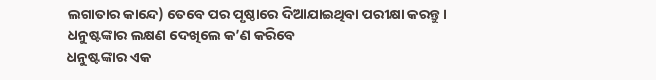ଲଗାତାର କାନ୍ଦେ) ତେବେ ପର ପୃଷ୍ଠାରେ ଦିଆଯାଇଥିବା ପରୀକ୍ଷା କରନ୍ତୁ ।
ଧନୁଷ୍ଟଙ୍କାର ଲକ୍ଷଣ ଦେଖିଲେ କ’ଣ କରିବେ
ଧନୁଷ୍ଟଙ୍କାର ଏକ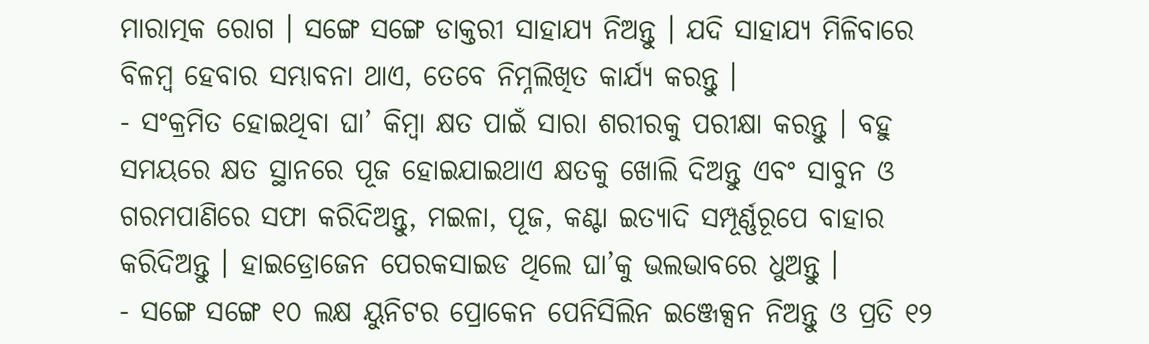ମାରାତ୍ମକ ରୋଗ । ସଙ୍ଗେ ସଙ୍ଗେ ଡାକ୍ତରୀ ସାହାଯ୍ୟ ନିଅନ୍ତୁ । ଯଦି ସାହାଯ୍ୟ ମିଳିବାରେ ବିଳମ୍ବ ହେବାର ସମ୍ଭାବନା ଥାଏ, ତେବେ ନିମ୍ନଲିଖିତ କାର୍ଯ୍ୟ କରନ୍ତୁ ।
- ସଂକ୍ରମିତ ହୋଇଥିବା ଘା’ କିମ୍ବା କ୍ଷତ ପାଇଁ ସାରା ଶରୀରକୁ ପରୀକ୍ଷା କରନ୍ତୁ । ବହୁ ସମୟରେ କ୍ଷତ ସ୍ଥାନରେ ପୂଜ ହୋଇଯାଇଥାଏ କ୍ଷତକୁ ଖୋଲି ଦିଅନ୍ତୁ ଏବଂ ସାବୁନ ଓ ଗରମପାଣିରେ ସଫା କରିଦିଅନ୍ତୁ, ମଇଳା, ପୂଜ, କଣ୍ଟା ଇତ୍ୟାଦି ସମ୍ପୂର୍ଣ୍ଣରୂପେ ବାହାର କରିଦିଅନ୍ତୁ । ହାଇଡ୍ରୋଜେନ ପେରକସାଇଡ ଥିଲେ ଘା’କୁ ଭଲଭାବରେ ଧୁଅନ୍ତୁ ।
- ସଙ୍ଗେ ସଙ୍ଗେ ୧୦ ଲକ୍ଷ ୟୁନିଟର ପ୍ରୋକେନ ପେନିସିଲିନ ଇଞ୍ଜେକ୍ସନ ନିଅନ୍ତୁ ଓ ପ୍ରତି ୧୨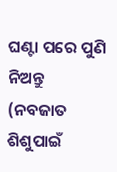ଘଣ୍ଟା ପରେ ପୁଣି ନିଅନ୍ତୁ (ନବଜାତ ଶିଶୁପାଇଁ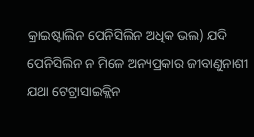କ୍ରାଇଷ୍ଟାଲିନ ପେନିସିଲିନ ଅଧିକ ଭଲ) ଯଦି ପେନିସିଲିନ ନ ମିଳେ ଅନ୍ୟପ୍ରକାର ଜୀବାଣୁନାଶୀ ଯଥା ଟେଟ୍ରାସାଇକ୍ଲିନ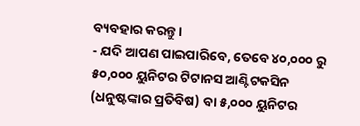ବ୍ୟବହାର କରନ୍ତୁ ।
- ଯଦି ଆପଣ ପାଇପାରିବେ, ତେବେ ୪୦,୦୦୦ ରୁ ୫୦,୦୦୦ ୟୁନିଟର ଟିଟାନସ ଆଣ୍ଟିଟକସିନ (ଧନୁଷ୍ଟଙ୍କାର ପ୍ରତିବିଷ) ବା ୫,୦୦୦ ୟୁନିଟର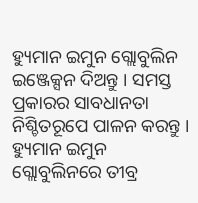ହ୍ୟୁମାନ ଇମୁନ ଗ୍ଲୋବୁଲିନ ଇଞ୍ଜେକ୍ସନ ଦିଅନ୍ତୁ । ସମସ୍ତ ପ୍ରକାରର ସାବଧାନତା ନିଶ୍ଚିତରୂପେ ପାଳନ କରନ୍ତୁ । ହ୍ୟୁମାନ ଇମୁନ ଗ୍ଲୋବୁଲିନରେ ତୀବ୍ର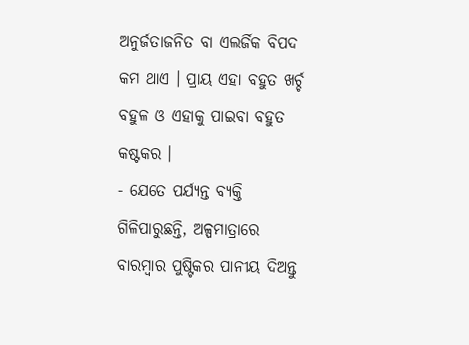ଅନୁର୍ଜତାଜନିତ ବା ଏଲର୍ଜିକ ବିପଦ କମ ଥାଏ । ପ୍ରାୟ ଏହା ବହୁତ ଖର୍ଚ୍ଚ ବହୁଳ ଓ ଏହାକୁ ପାଇବା ବହୁତ କଷ୍ଟକର ।
- ଯେତେ ପର୍ଯ୍ୟନ୍ତ ବ୍ୟକ୍ତି ଗିଳିପାରୁଛନ୍ତି, ଅଳ୍ପମାତ୍ରାରେ ବାରମ୍ବାର ପୁଷ୍ଟିକର ପାନୀୟ ଦିଅନ୍ତୁ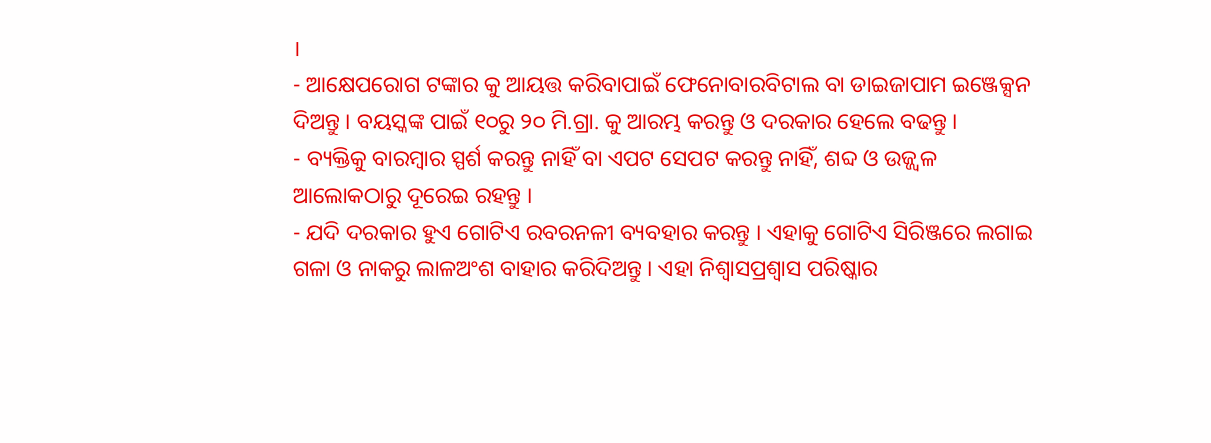।
- ଆକ୍ଷେପରୋଗ ଟଙ୍କାର କୁ ଆୟତ୍ତ କରିବାପାଇଁ ଫେନୋବାରବିଟାଲ ବା ଡାଇଜାପାମ ଇଞ୍ଜେକ୍ସନ ଦିଅନ୍ତୁ । ବୟସ୍କଙ୍କ ପାଇଁ ୧୦ରୁ ୨୦ ମି.ଗ୍ରା. କୁ ଆରମ୍ଭ କରନ୍ତୁ ଓ ଦରକାର ହେଲେ ବଢନ୍ତୁ ।
- ବ୍ୟକ୍ତିକୁ ବାରମ୍ବାର ସ୍ପର୍ଶ କରନ୍ତୁ ନାହିଁ ବା ଏପଟ ସେପଟ କରନ୍ତୁ ନାହିଁ, ଶବ୍ଦ ଓ ଉଜ୍ଜ୍ଵଳ ଆଲୋକଠାରୁ ଦୂରେଇ ରହନ୍ତୁ ।
- ଯଦି ଦରକାର ହୁଏ ଗୋଟିଏ ରବରନଳୀ ବ୍ୟବହାର କରନ୍ତୁ । ଏହାକୁ ଗୋଟିଏ ସିରିଞ୍ଜରେ ଲଗାଇ ଗଳା ଓ ନାକରୁ ଲାଳଅଂଶ ବାହାର କରିଦିଅନ୍ତୁ । ଏହା ନିଶ୍ଵାସପ୍ରଶ୍ଵାସ ପରିଷ୍କାର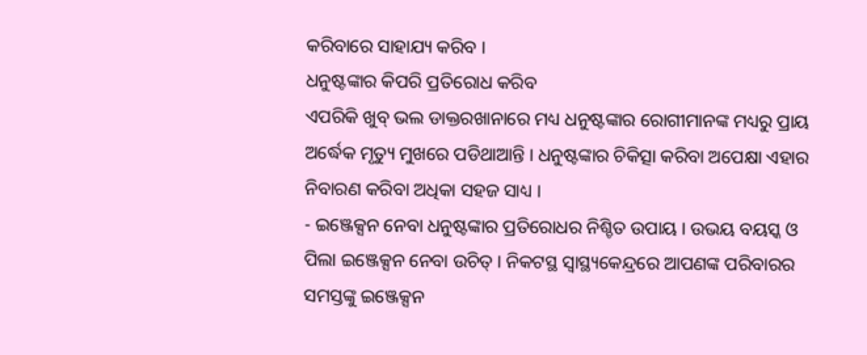କରିବାରେ ସାହାଯ୍ୟ କରିବ ।
ଧନୁଷ୍ଟଙ୍କାର କିପରି ପ୍ରତିରୋଧ କରିବ
ଏପରିକି ଖୁବ୍ ଭଲ ଡାକ୍ତରଖାନାରେ ମଧ୍ୟ ଧନୁଷ୍ଟଙ୍କାର ରୋଗୀମାନଙ୍କ ମଧ୍ୟରୁ ପ୍ରାୟ ଅର୍ଦ୍ଧେକ ମୃତ୍ୟୁ ମୁଖରେ ପଡିଥାଆନ୍ତି । ଧନୁଷ୍ଟଙ୍କାର ଚିକିତ୍ସା କରିବା ଅପେକ୍ଷା ଏହାର ନିବାରଣ କରିବା ଅଧିକା ସହଜ ସାଧ୍ୟ ।
- ଇଞ୍ଜେକ୍ସନ ନେବା ଧନୁଷ୍ଟଙ୍କାର ପ୍ରତିରୋଧର ନିଶ୍ଚିତ ଉପାୟ । ଉଭୟ ବୟସ୍କ ଓ ପିଲା ଇଞ୍ଜେକ୍ସନ ନେବା ଉଚିତ୍ । ନିକଟସ୍ଥ ସ୍ବାସ୍ଥ୍ୟକେନ୍ଦ୍ରରେ ଆପଣଙ୍କ ପରିବାରର ସମସ୍ତଙ୍କୁ ଇଞ୍ଜେକ୍ସନ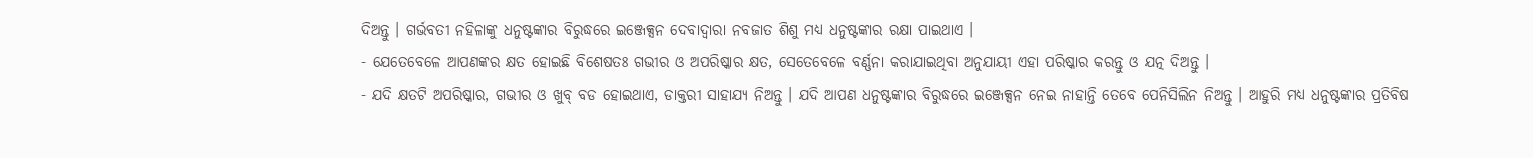ଦିଅନ୍ତୁ । ଗର୍ଭବତୀ ନହିଳାଙ୍କୁ ଧନୁଷ୍ଟଙ୍କାର ବିରୁଦ୍ଧରେ ଇଞ୍ଜେକ୍ସନ ଦେବାଦ୍ଵାରା ନବଜାତ ଶିଶୁ ମଧ୍ୟ ଧନୁଷ୍ଟଙ୍କାର ରକ୍ଷା ପାଇଥାଏ ।
- ଯେତେବେଳେ ଆପଣଙ୍କର କ୍ଷତ ହୋଇଛି ବିଶେଷତଃ ଗଭୀର ଓ ଅପରିଷ୍କାର କ୍ଷତ, ସେତେବେଳେ ବର୍ଣ୍ଣନା କରାଯାଇଥିବା ଅନୁଯାୟୀ ଏହା ପରିଷ୍କାର କରନ୍ତୁ ଓ ଯତ୍ନ ଦିଅନ୍ତୁ ।
- ଯଦି କ୍ଷତଟି ଅପରିଷ୍କାର, ଗଭୀର ଓ ଖୁବ୍ ବଡ ହୋଇଥାଏ, ଡାକ୍ତରୀ ସାହାଯ୍ୟ ନିଅନ୍ତୁ । ଯଦି ଆପଣ ଧନୁଷ୍ଟଙ୍କାର ବିରୁଦ୍ଧରେ ଇଞ୍ଜେକ୍ସନ ନେଇ ନାହାନ୍ତି ତେବେ ପେନିସିଲିନ ନିଅନ୍ତୁ । ଆହୁରି ମଧ୍ୟ ଧନୁଷ୍ଟଙ୍କାର ପ୍ରତିବିଷ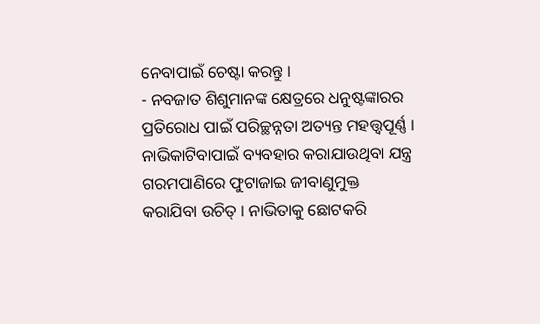ନେବାପାଇଁ ଚେଷ୍ଟା କରନ୍ତୁ ।
- ନବଜାତ ଶିଶୁମାନଙ୍କ କ୍ଷେତ୍ରରେ ଧନୁଷ୍ଟଙ୍କାରର ପ୍ରତିରୋଧ ପାଇଁ ପରିଚ୍ଛନ୍ନତା ଅତ୍ୟନ୍ତ ମହତ୍ତ୍ଵପୂର୍ଣ୍ଣ । ନାଭିକାଟିବାପାଇଁ ବ୍ୟବହାର କରାଯାଉଥିବା ଯନ୍ତ୍ର ଗରମପାଣିରେ ଫୁଟାଜାଇ ଜୀବାଣୁମୁକ୍ତ କରାଯିବା ଉଚିତ୍ । ନାଭିତାକୁ ଛୋଟକରି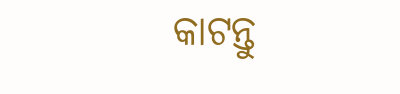କାଟନ୍ତୁ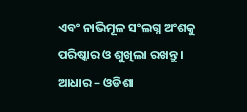ଏବଂ ନାଭିମୂଳ ସଂଲଗ୍ନ ଅଂଶକୁ ପରିଷ୍କାର ଓ ଶୁଖିଲା ରଖନ୍ତୁ ।
ଆଧାର – ଓଡିଶା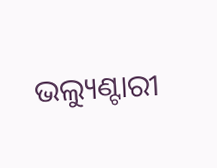ଭଲ୍ୟୁଣ୍ଟାରୀ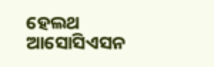ହେଲଥ ଆସୋସିଏସନ